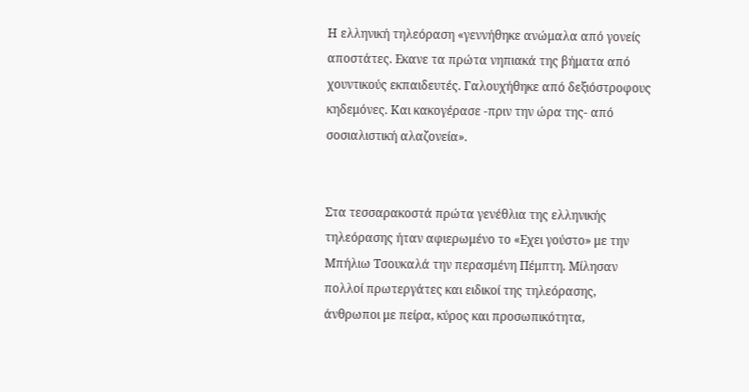Η ελληνική τηλεόραση «γεννήθηκε ανώμαλα από γονείς αποστάτες. Εκανε τα πρώτα νηπιακά της βήματα από χουντικούς εκπαιδευτές. Γαλουχήθηκε από δεξιόστροφους κηδεμόνες. Και κακογέρασε -πριν την ώρα της- από σοσιαλιστική αλαζονεία».


Στα τεσσαρακοστά πρώτα γενέθλια της ελληνικής τηλεόρασης ήταν αφιερωμένο το «Εχει γούστο» με την Μπήλιω Τσουκαλά την περασμένη Πέμπτη. Μίλησαν πολλοί πρωτεργάτες και ειδικοί της τηλεόρασης, άνθρωποι με πείρα, κύρος και προσωπικότητα,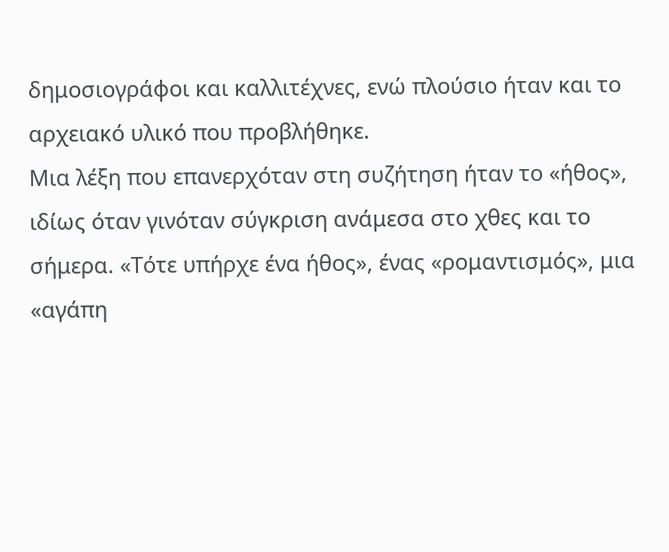δημοσιογράφοι και καλλιτέχνες, ενώ πλούσιο ήταν και το αρχειακό υλικό που προβλήθηκε.
Μια λέξη που επανερχόταν στη συζήτηση ήταν το «ήθος», ιδίως όταν γινόταν σύγκριση ανάμεσα στο χθες και το σήμερα. «Τότε υπήρχε ένα ήθος», ένας «ρομαντισμός», μια «αγάπη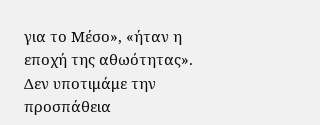για το Μέσο», «ήταν η εποχή της αθωότητας».
Δεν υποτιμάμε την προσπάθεια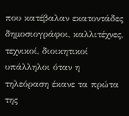που κατέβαλαν εκατοντάδες δημοσιογράφοι, καλλιτέχνες, τεχνικοί, διοικητικοί υπάλληλοι όταν η τηλεόραση έκανε τα πρώτα της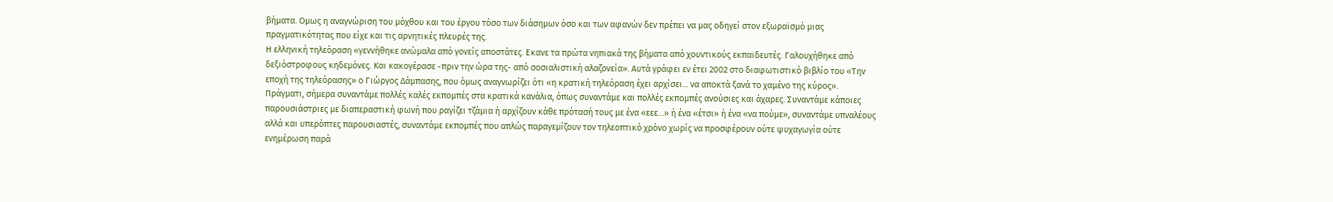βήματα. Ομως η αναγνώριση του μόχθου και του έργου τόσο των διάσημων όσο και των αφανών δεν πρέπει να μας οδηγεί στον εξωραϊσμό μιας πραγματικότητας που είχε και τις αρνητικές πλευρές της.
Η ελληνική τηλεόραση «γεννήθηκε ανώμαλα από γονείς αποστάτες. Εκανε τα πρώτα νηπιακά της βήματα από χουντικούς εκπαιδευτές. Γαλουχήθηκε από δεξιόστροφους κηδεμόνες. Και κακογέρασε -πριν την ώρα της- από σοσιαλιστική αλαζονεία». Αυτά γράφει εν έτει 2002 στο διαφωτιστικό βιβλίο του «Την εποχή της τηλεόρασης» ο Γιώργος Δάμπασης, που όμως αναγνωρίζει ότι «η κρατική τηλεόραση έχει αρχίσει... να αποκτά ξανά το χαμένο της κύρος».
Πράγματι, σήμερα συναντάμε πολλές καλές εκπομπές στα κρατικά κανάλια, όπως συναντάμε και πολλές εκπομπές ανούσιες και άχαρες. Συναντάμε κάποιες παρουσιάστριες με διαπεραστική φωνή που ραγίζει τζάμια ή αρχίζουν κάθε πρότασή τους με ένα «εεε...» ή ένα «έτσι» ή ένα «να πούμε», συναντάμε υπναλέους αλλά και υπερόπτες παρουσιαστές, συναντάμε εκπομπές που απλώς παραγεμίζουν τον τηλεοπτικό χρόνο χωρίς να προσφέρουν ούτε ψυχαγωγία ούτε ενημέρωση παρά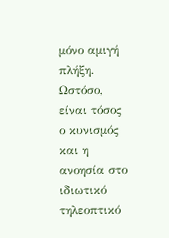μόνο αμιγή πλήξη.
Ωστόσο, είναι τόσος ο κυνισμός και η ανοησία στο ιδιωτικό τηλεοπτικό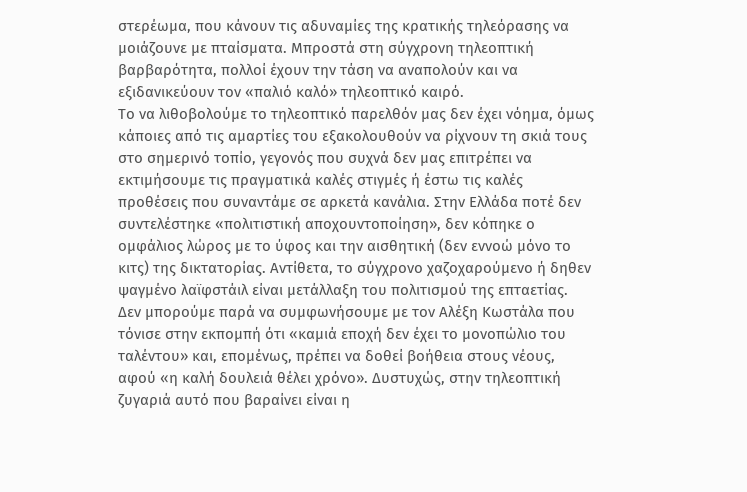στερέωμα, που κάνουν τις αδυναμίες της κρατικής τηλεόρασης να μοιάζουνε με πταίσματα. Μπροστά στη σύγχρονη τηλεοπτική βαρβαρότητα, πολλοί έχουν την τάση να αναπολούν και να εξιδανικεύουν τον «παλιό καλό» τηλεοπτικό καιρό.
Το να λιθοβολούμε το τηλεοπτικό παρελθόν μας δεν έχει νόημα, όμως κάποιες από τις αμαρτίες του εξακολουθούν να ρίχνουν τη σκιά τους στο σημερινό τοπίο, γεγονός που συχνά δεν μας επιτρέπει να εκτιμήσουμε τις πραγματικά καλές στιγμές ή έστω τις καλές προθέσεις που συναντάμε σε αρκετά κανάλια. Στην Ελλάδα ποτέ δεν συντελέστηκε «πολιτιστική αποχουντοποίηση», δεν κόπηκε ο ομφάλιος λώρος με το ύφος και την αισθητική (δεν εννοώ μόνο το κιτς) της δικτατορίας. Αντίθετα, το σύγχρονο χαζοχαρούμενο ή δηθεν ψαγμένο λαϊφστάιλ είναι μετάλλαξη του πολιτισμού της επταετίας.
Δεν μπορούμε παρά να συμφωνήσουμε με τον Αλέξη Κωστάλα που τόνισε στην εκπομπή ότι «καμιά εποχή δεν έχει το μονοπώλιο του ταλέντου» και, επομένως, πρέπει να δοθεί βοήθεια στους νέους, αφού «η καλή δουλειά θέλει χρόνο». Δυστυχώς, στην τηλεοπτική ζυγαριά αυτό που βαραίνει είναι η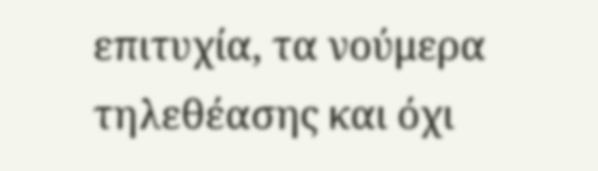επιτυχία, τα νούμερα τηλεθέασης και όχι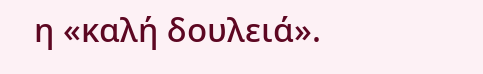η «καλή δουλειά».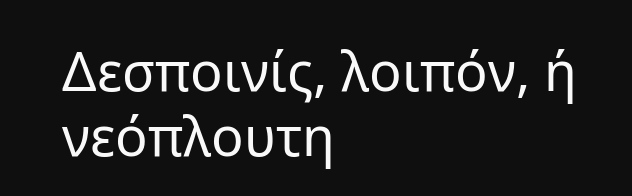Δεσποινίς, λοιπόν, ή νεόπλουτη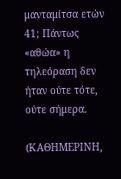μανταμίτσα ετών 41; Πάντως «αθώα» η τηλεόραση δεν ήταν ούτε τότε, ούτε σήμερα.

(ΚΑΘΗΜΕΡΙΝΗ,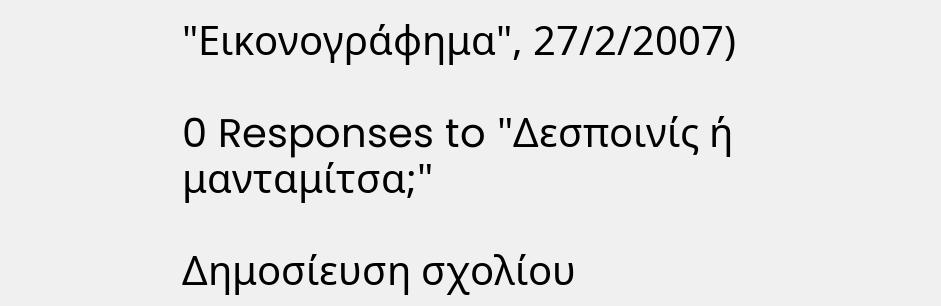"Εικονογράφημα", 27/2/2007)

0 Responses to "Δεσποινίς ή μανταμίτσα;"

Δημοσίευση σχολίου